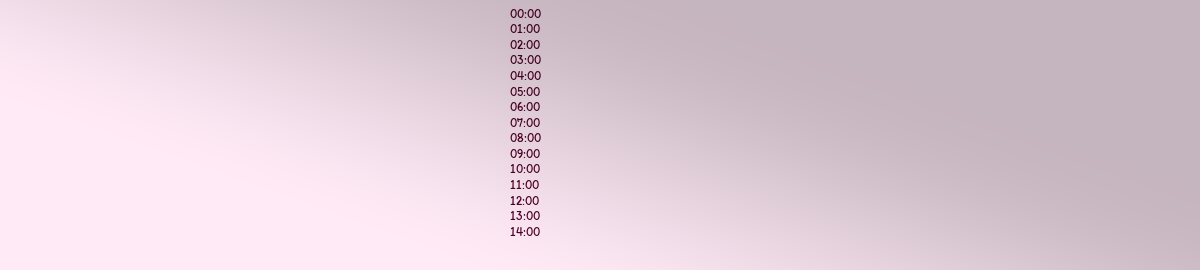00:00
01:00
02:00
03:00
04:00
05:00
06:00
07:00
08:00
09:00
10:00
11:00
12:00
13:00
14:00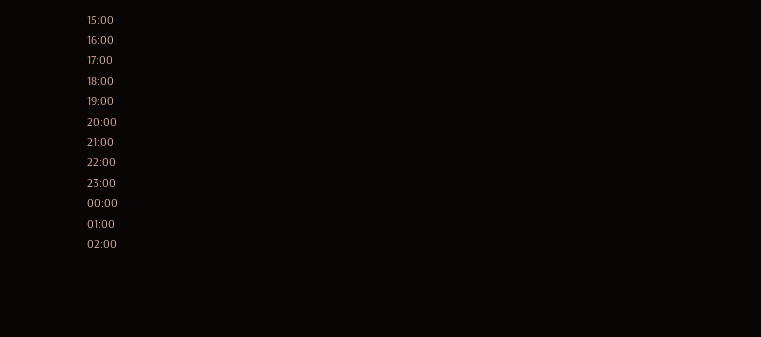15:00
16:00
17:00
18:00
19:00
20:00
21:00
22:00
23:00
00:00
01:00
02:00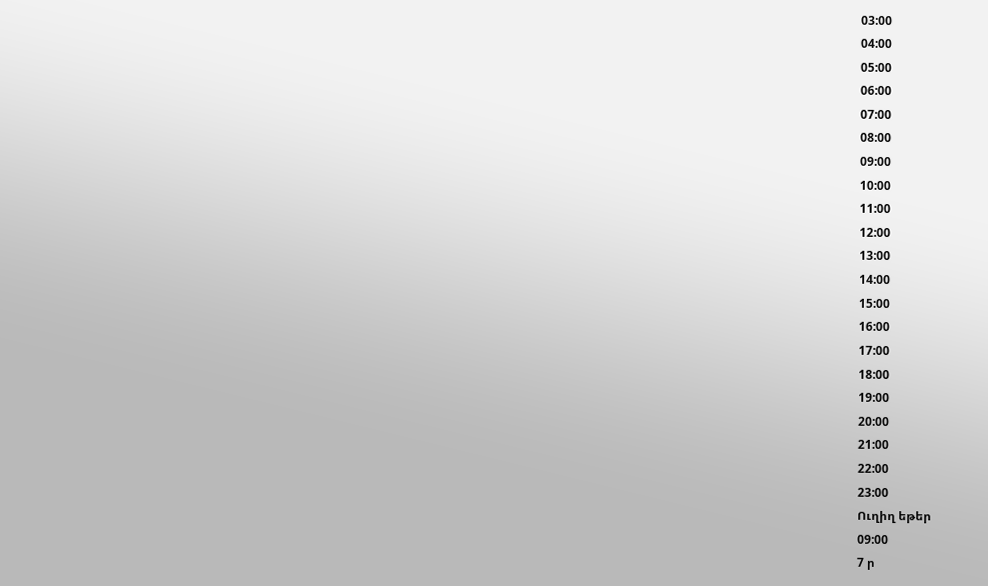03:00
04:00
05:00
06:00
07:00
08:00
09:00
10:00
11:00
12:00
13:00
14:00
15:00
16:00
17:00
18:00
19:00
20:00
21:00
22:00
23:00
Ուղիղ եթեր
09:00
7 ր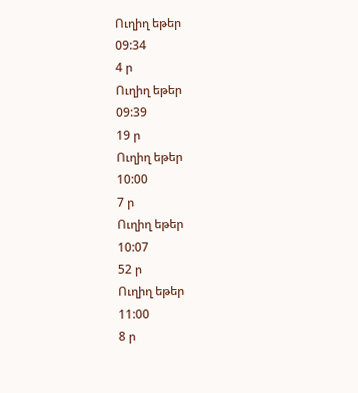Ուղիղ եթեր
09:34
4 ր
Ուղիղ եթեր
09:39
19 ր
Ուղիղ եթեր
10:00
7 ր
Ուղիղ եթեր
10:07
52 ր
Ուղիղ եթեր
11:00
8 ր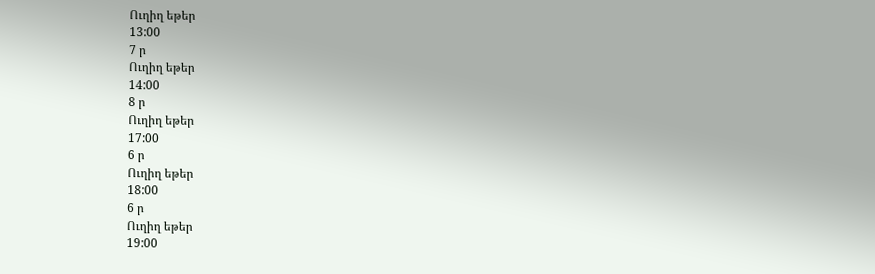Ուղիղ եթեր
13:00
7 ր
Ուղիղ եթեր
14:00
8 ր
Ուղիղ եթեր
17:00
6 ր
Ուղիղ եթեր
18:00
6 ր
Ուղիղ եթեր
19:00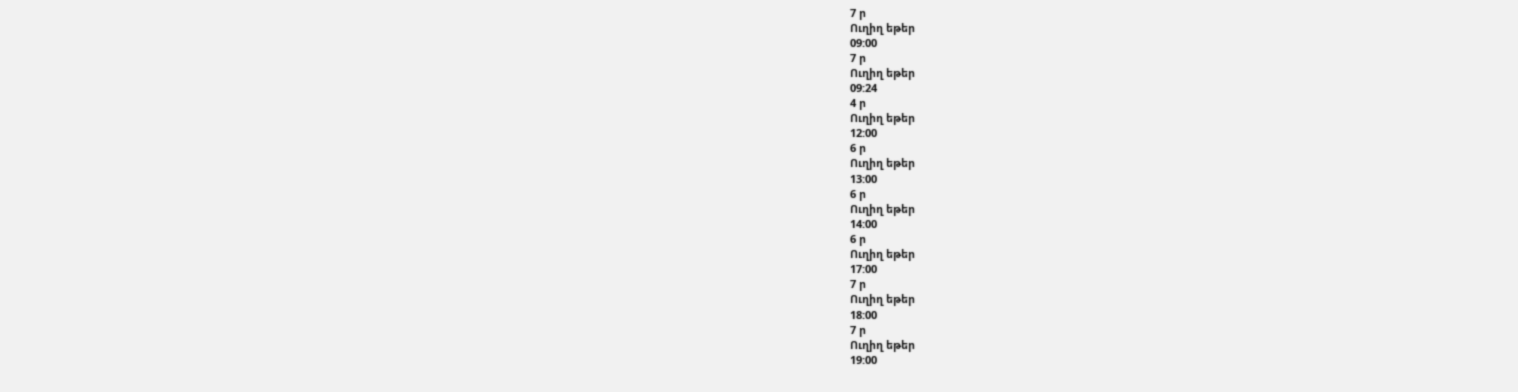7 ր
Ուղիղ եթեր
09:00
7 ր
Ուղիղ եթեր
09:24
4 ր
Ուղիղ եթեր
12:00
6 ր
Ուղիղ եթեր
13:00
6 ր
Ուղիղ եթեր
14:00
6 ր
Ուղիղ եթեր
17:00
7 ր
Ուղիղ եթեր
18:00
7 ր
Ուղիղ եթեր
19:00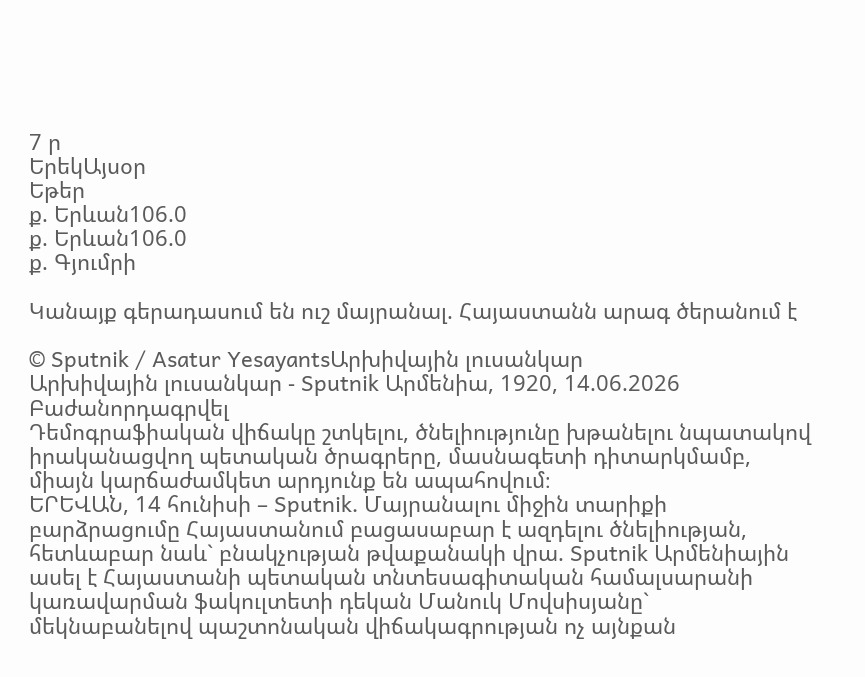7 ր
ԵրեկԱյսօր
Եթեր
ք. Երևան106.0
ք. Երևան106.0
ք. Գյումրի

Կանայք գերադասում են ուշ մայրանալ. Հայաստանն արագ ծերանում է

© Sputnik / Asatur YesayantsԱրխիվային լուսանկար
Արխիվային լուսանկար - Sputnik Արմենիա, 1920, 14.06.2026
Բաժանորդագրվել
Դեմոգրաֆիական վիճակը շտկելու, ծնելիությունը խթանելու նպատակով իրականացվող պետական ծրագրերը, մասնագետի դիտարկմամբ, միայն կարճաժամկետ արդյունք են ապահովում։
ԵՐԵՎԱՆ, 14 հունիսի – Sputnik․ Մայրանալու միջին տարիքի բարձրացումը Հայաստանում բացասաբար է ազդելու ծնելիության, հետևաբար նաև` բնակչության թվաքանակի վրա. Sputnik Արմենիային ասել է Հայաստանի պետական տնտեսագիտական համալսարանի կառավարման ֆակուլտետի դեկան Մանուկ Մովսիսյանը` մեկնաբանելով պաշտոնական վիճակագրության ոչ այնքան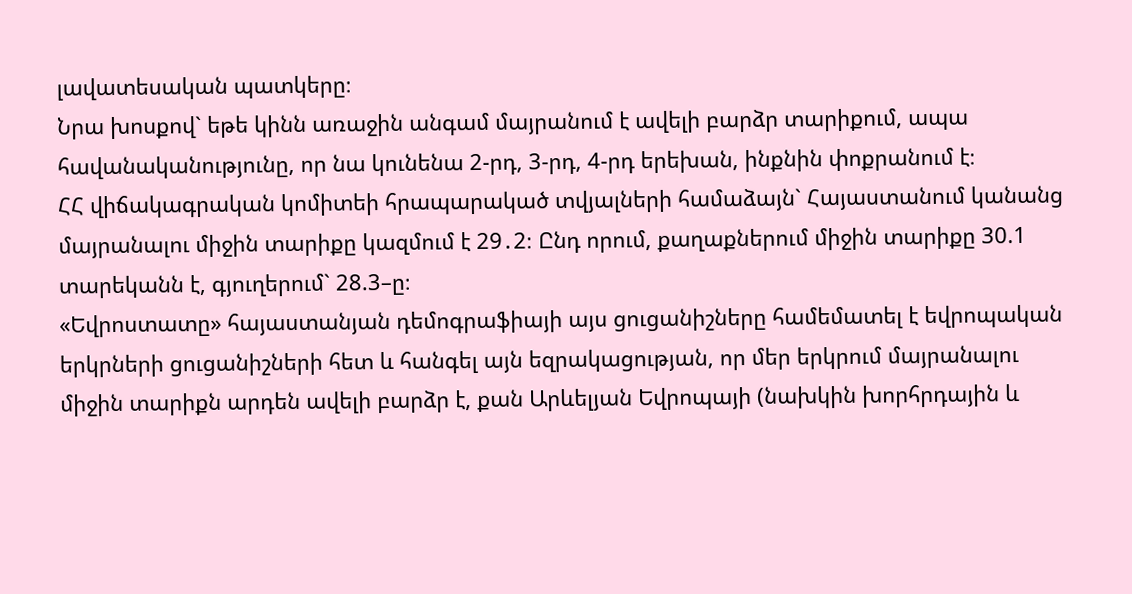լավատեսական պատկերը։
Նրա խոսքով` եթե կինն առաջին անգամ մայրանում է ավելի բարձր տարիքում, ապա հավանականությունը, որ նա կունենա 2-րդ, 3-րդ, 4-րդ երեխան, ինքնին փոքրանում է։
ՀՀ վիճակագրական կոմիտեի հրապարակած տվյալների համաձայն` Հայաստանում կանանց մայրանալու միջին տարիքը կազմում է 29․2։ Ընդ որում, քաղաքներում միջին տարիքը 30.1 տարեկանն է, գյուղերում` 28.3–ը։
«Եվրոստատը» հայաստանյան դեմոգրաֆիայի այս ցուցանիշները համեմատել է եվրոպական երկրների ցուցանիշների հետ և հանգել այն եզրակացության, որ մեր երկրում մայրանալու միջին տարիքն արդեն ավելի բարձր է, քան Արևելյան Եվրոպայի (նախկին խորհրդային և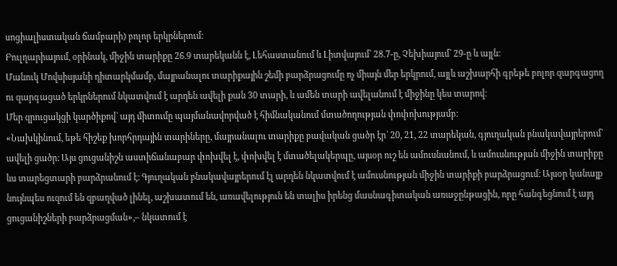սոցիալիստական ճամբարի) բոլոր երկրներում։
Բուլղարիայում, օրինակ, միջին տարիքը 26.9 տարեկանն է, Լեհաստանում և Լիտվայում` 28.7-ը, Չեխիայում` 29-ը և այլն։
Մանուկ Մովսիսյանի դիտարկմամբ, մայրանալու տարիքային շեմի բարձրացումը ոչ միայն մեր երկրում, այլև աշխարհի գրեթե բոլոր զարգացող ու զարգացած երկրներում նկատվում է արդեն ավելի քան 30 տարի, և ամեն տարի ավելանում է միջինը կես տարով։
Մեր զրուցակցի կարծիքով` այդ միտումը պայմանավորված է հիմնականում մտածողության փոփոխությամբ։
«Նախկինում, եթե հիշեք խորհրդային տարիները, մայրանալու տարիքը բավական ցածր էր` 20, 21, 22 տարեկան, գյուղական բնակավայրերում` ավելի ցածր։ Այս ցուցանիշն աստիճանաբար փոխվել է, փոխվել է մտածելակերպը, այսօր ուշ են ամուսնանում, և ամուսնության միջին տարիքը ևս տարեցտարի բարձրանում է։ Գյուղական բնակավայրերում էլ արդեն նկատվում է ամուսնության միջին տարիքի բարձրացում։ Այսօր կանայք նույնպես ուզում են զբաղված լինել, աշխատում են, առավելություն են տալիս իրենց մասնագիտական առաջընթացին, որը հանգեցնում է այդ ցուցանիշների բարձրացման»,– նկատում է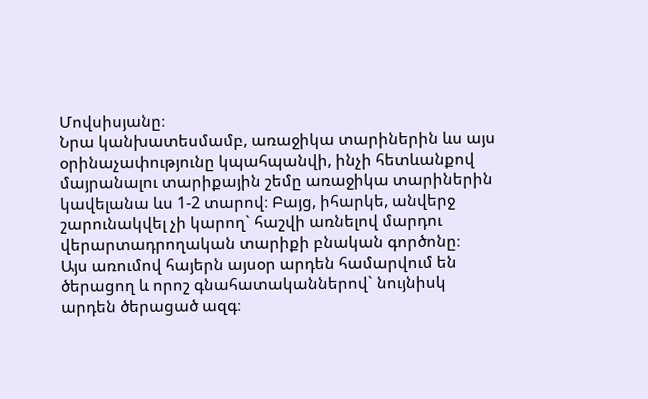Մովսիսյանը։
Նրա կանխատեսմամբ, առաջիկա տարիներին ևս այս օրինաչափությունը կպահպանվի, ինչի հետևանքով մայրանալու տարիքային շեմը առաջիկա տարիներին կավելանա ևս 1-2 տարով։ Բայց, իհարկե, անվերջ շարունակվել չի կարող` հաշվի առնելով մարդու վերարտադրողական տարիքի բնական գործոնը։
Այս առումով հայերն այսօր արդեն համարվում են ծերացող և որոշ գնահատականներով` նույնիսկ արդեն ծերացած ազգ։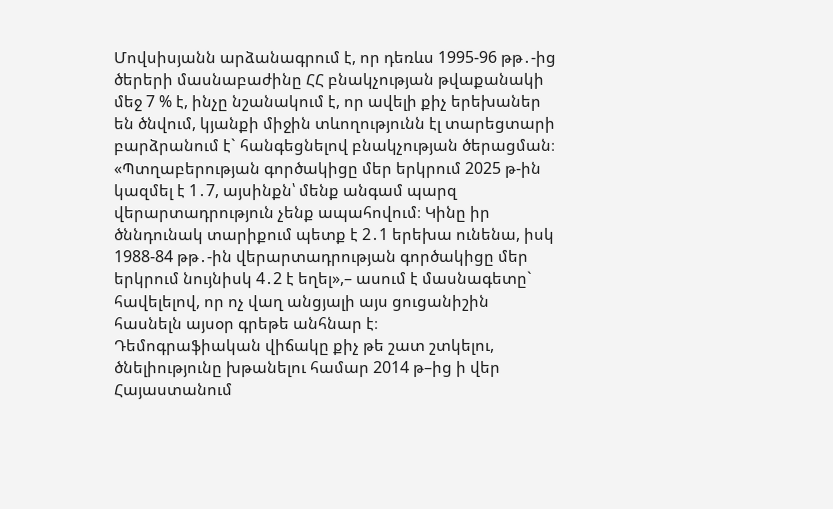Մովսիսյանն արձանագրում է, որ դեռևս 1995-96 թթ․-ից ծերերի մասնաբաժինը ՀՀ բնակչության թվաքանակի մեջ 7 % է, ինչը նշանակում է, որ ավելի քիչ երեխաներ են ծնվում, կյանքի միջին տևողությունն էլ տարեցտարի բարձրանում է` հանգեցնելով բնակչության ծերացման։
«Պտղաբերության գործակիցը մեր երկրում 2025 թ-ին կազմել է 1․7, այսինքն՝ մենք անգամ պարզ վերարտադրություն չենք ապահովում։ Կինը իր ծննդունակ տարիքում պետք է 2․1 երեխա ունենա, իսկ 1988-84 թթ․-ին վերարտադրության գործակիցը մեր երկրում նույնիսկ 4․2 է եղել»,– ասում է մասնագետը` հավելելով, որ ոչ վաղ անցյալի այս ցուցանիշին հասնելն այսօր գրեթե անհնար է։
Դեմոգրաֆիական վիճակը քիչ թե շատ շտկելու, ծնելիությունը խթանելու համար 2014 թ–ից ի վեր Հայաստանում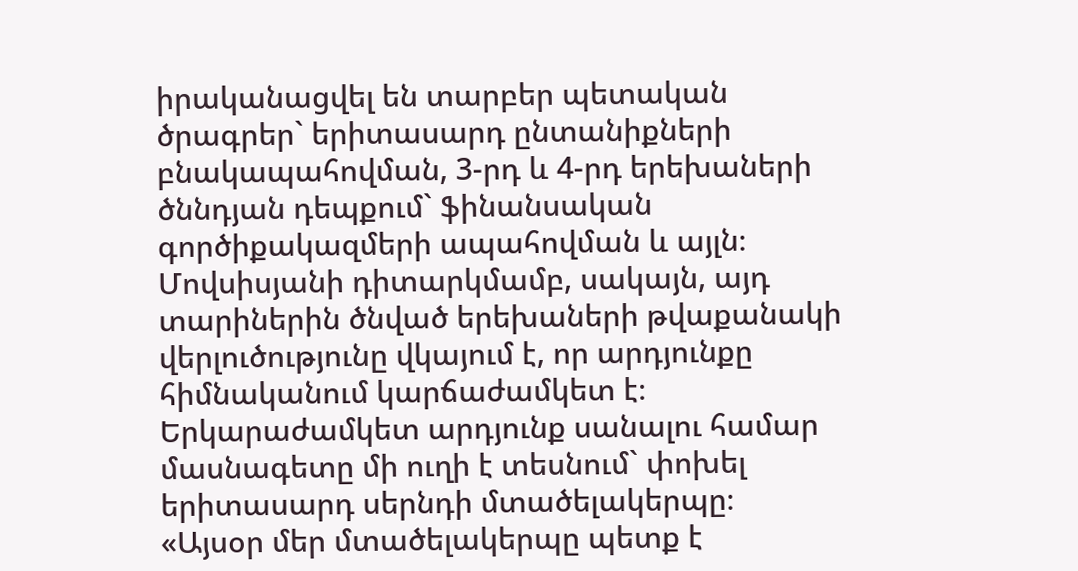իրականացվել են տարբեր պետական ծրագրեր` երիտասարդ ընտանիքների բնակապահովման, 3-րդ և 4-րդ երեխաների ծննդյան դեպքում` ֆինանսական գործիքակազմերի ապահովման և այլն։ Մովսիսյանի դիտարկմամբ, սակայն, այդ տարիներին ծնված երեխաների թվաքանակի վերլուծությունը վկայում է, որ արդյունքը հիմնականում կարճաժամկետ է։ Երկարաժամկետ արդյունք սանալու համար մասնագետը մի ուղի է տեսնում` փոխել երիտասարդ սերնդի մտածելակերպը։
«Այսօր մեր մտածելակերպը պետք է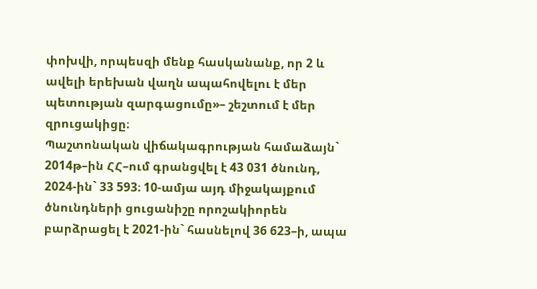փոխվի, որպեսզի մենք հասկանանք, որ 2 և ավելի երեխան վաղն ապահովելու է մեր պետության զարգացումը»– շեշտում է մեր զրուցակիցը։
Պաշտոնական վիճակագրության համաձայն` 2014թ–ին ՀՀ–ում գրանցվել է 43 031 ծնունդ, 2024-ին` 33 593։ 10-ամյա այդ միջակայքում ծնունդների ցուցանիշը որոշակիորեն բարձրացել է 2021-ին` հասնելով 36 623–ի, ապա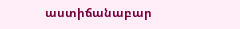աստիճանաբար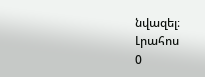նվազել։
Լրահոս
0